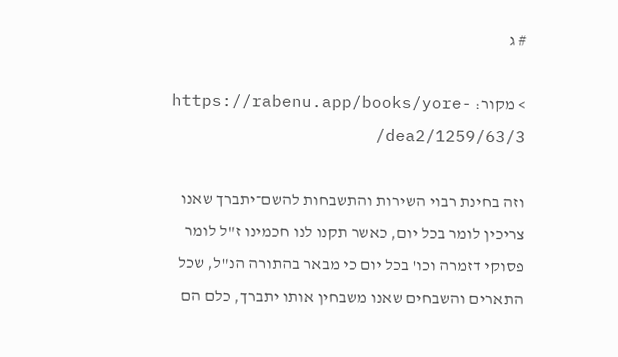# ג

> מקור: https://rabenu.app/books/yore-dea2/1259/63/3/

וזה בחינת רבוי השירות והתשבחות להשם־יתברך שאנו צריכין לומר בכל יום, כאשר תקנו לנו חכמינו ז"ל לומר פסוקי דזמרה וכו' בכל יום כי מבאר בהתורה הנ"ל, שכל התארים והשבחים שאנו משבחין אותו יתברך, כלם הם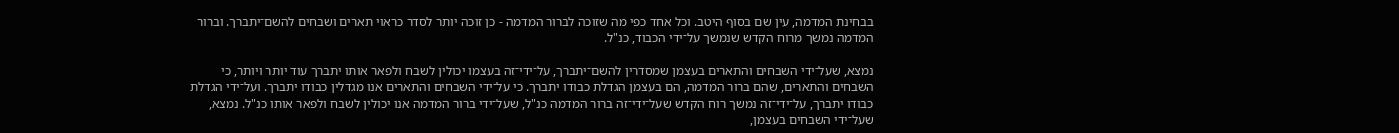בבחינת המדמה, עין שם בסוף היטב. וכל אחד כפי מה שזוכה לברור המדמה - כן זוכה יותר לסדר כראוי תארים ושבחים להשם־יתברך. וברור המדמה נמשך מרוח הקדש שנמשך על־ידי הכבוד, כנ"ל.

נמצא, שעל־ידי השבחים והתארים בעצמן שמסדרין להשם־יתברך, על־ידי־זה בעצמו יכולין לשבח ולפאר אותו יתברך עוד יותר ויותר, כי השבחים והתארים, שהם ברור המדמה, הם בעצמן הגדלת כבודו יתברך. כי על־ידי השבחים והתארים אנו מגדלין כבודו יתברך. ועל־ידי הגדלת כבודו יתברך, על־ידי־זה נמשך רוח הקדש שעל־ידי־זה ברור המדמה כנ"ל, שעל־ידי ברור המדמה אנו יכולין לשבח ולפאר אותו כנ"ל. נמצא, שעל־ידי השבחים בעצמן,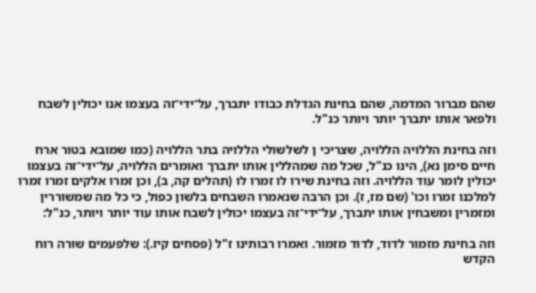שהם מברור המדמה, שהם בחינת הגדלת כבודו יתברך, על־ידי־זה בעצמו אנו יכולין לשבח ולפאר אותו יתברך יותר ויותר כנ"ל.

וזה בחינת הללויה הללויה, שצריכי ן לשלשולי הללויה בתר הללויה (כמו שמובא בטור ארח חיים סימן נא), הינו כנ"ל, שכל מה שמהללין אותו יתברך ואומרים הללויה, על־ידי־זה בעצמו יכולין לומר עוד הללויה. וזה בחינת שירו לו זמרו לו (תהלים קה, ב), וכן זמרו אלקים זמרו זמרו למלכנו זמרו וכו' (שם מז, ז). וכן הרבה שנאמרו השבחים בלשון כפול, כי כל מה שמשוררין ומזמרין ומשבחין אותו יתברך, על־ידי־זה בעצמו יכולין לשבח אותו עוד יותר ויותר, כנ"ל:

וזה בחינת מזמור לדוד, לדוד מזמור. ואמרו רבותינו ז"ל (פסחים קיז.): שלפעמים שורה רוח הקדש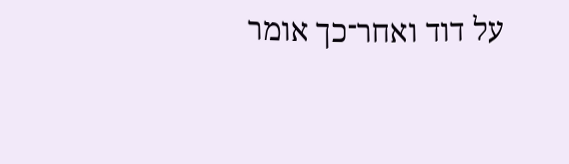על דוד ואחר־כך אומר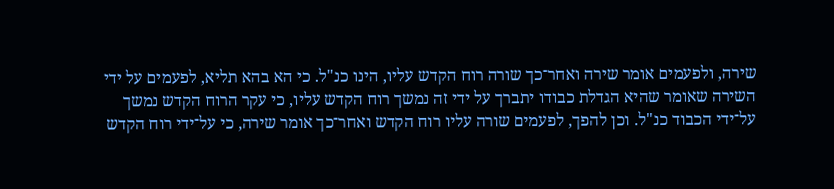שירה, ולפעמים אומר שירה ואחר־כך שורה רוח הקדש עליו, הינו כנ"ל. כי הא בהא תליא, לפעמים על ידי השירה שאומר שהיא הגדלת כבודו יתברך על ידי זה נמשך רוח הקדש עליו, כי עקר הרוח הקדש נמשך על־ידי הכבוד כנ"ל. וכן להפך, לפעמים שורה עליו רוח הקדש ואחר־כך אומר שירה, כי על־ידי רוח הקדש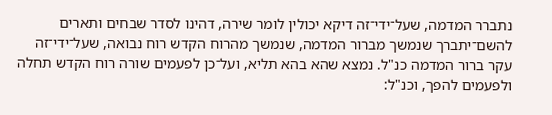נתברר המדמה, שעל־ידי־זה דיקא יכולין לומר שירה, דהינו לסדר שבחים ותארים להשם־יתברך שנמשך מברור המדמה, שנמשך מהרוח הקדש רוח נבואה, שעל־ידי־זה עקר ברור המדמה כנ"ל. נמצא שהא בהא תליא, ועל־כן לפעמים שורה רוח הקדש תחלה ולפעמים להפך, וכנ"ל: